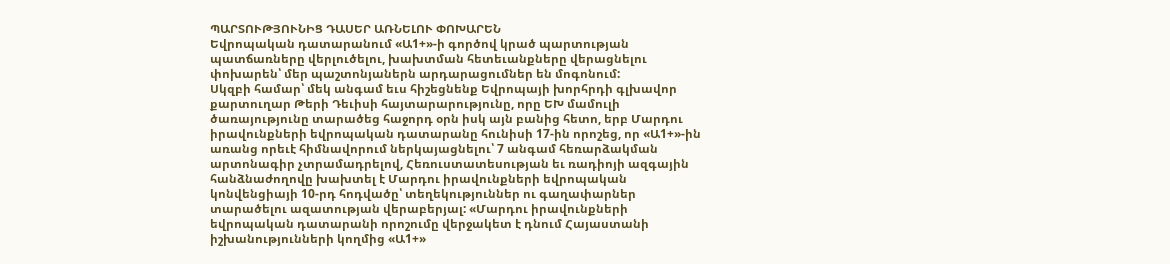ՊԱՐՏՈՒԹՅՈՒՆԻՑ ԴԱՍԵՐ ԱՌՆԵԼՈՒ ՓՈԽԱՐԵՆ
Եվրոպական դատարանում «Ա1+»-ի գործով կրած պարտության պատճառները վերլուծելու, խախտման հետեւանքները վերացնելու փոխարեն՝ մեր պաշտոնյաներն արդարացումներ են մոգոնում:
Սկզբի համար՝ մեկ անգամ եւս հիշեցնենք Եվրոպայի խորհրդի գլխավոր քարտուղար Թերի Դեւիսի հայտարարությունը, որը ԵԽ մամուլի ծառայությունը տարածեց հաջորդ օրն իսկ այն բանից հետո, երբ Մարդու իրավունքների եվրոպական դատարանը հունիսի 17-ին որոշեց, որ «Ա1+»-ին առանց որեւէ հիմնավորում ներկայացնելու՝ 7 անգամ հեռարձակման արտոնագիր չտրամադրելով, Հեռուստատեսության եւ ռադիոյի ազգային հանձնաժողովը խախտել է Մարդու իրավունքների եվրոպական կոնվենցիայի 10-րդ հոդվածը՝ տեղեկություններ ու գաղափարներ տարածելու ազատության վերաբերյալ: «Մարդու իրավունքների եվրոպական դատարանի որոշումը վերջակետ է դնում Հայաստանի իշխանությունների կողմից «Ա1+»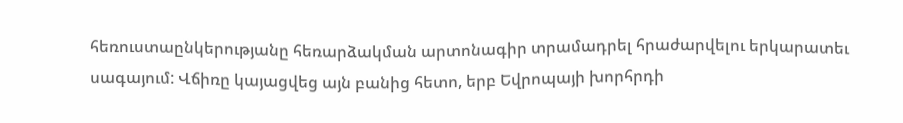հեռուստաընկերությանը հեռարձակման արտոնագիր տրամադրել հրաժարվելու երկարատեւ սագայում: Վճիռը կայացվեց այն բանից հետո, երբ Եվրոպայի խորհրդի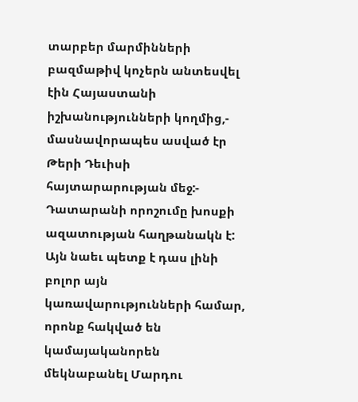տարբեր մարմինների բազմաթիվ կոչերն անտեսվել էին Հայաստանի իշխանությունների կողմից,- մասնավորապես ասված էր Թերի Դեւիսի հայտարարության մեջ:- Դատարանի որոշումը խոսքի ազատության հաղթանակն է: Այն նաեւ պետք է դաս լինի բոլոր այն կառավարությունների համար, որոնք հակված են կամայականորեն մեկնաբանել Մարդու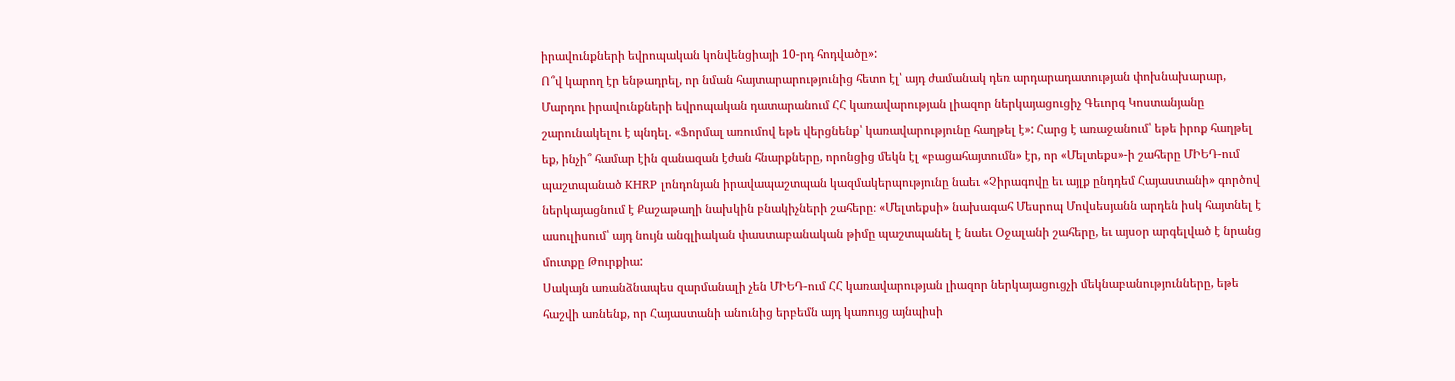իրավունքների եվրոպական կոնվենցիայի 10-րդ հոդվածը»:
Ո՞վ կարող էր ենթադրել, որ նման հայտարարությունից հետո էլ՝ այդ ժամանակ դեռ արդարադատության փոխնախարար, Մարդու իրավունքների եվրոպական դատարանում ՀՀ կառավարության լիազոր ներկայացուցիչ Գեւորգ Կոստանյանը շարունակելու է պնդել. «Ֆորմալ առումով եթե վերցնենք՝ կառավարությունը հաղթել է»: Հարց է առաջանում՝ եթե իրոք հաղթել եք, ինչի՞ համար էին զանազան էժան հնարքները, որոնցից մեկն էլ «բացահայտումն» էր, որ «Մելտեքս»-ի շահերը ՄԻԵԴ-ում պաշտպանած KHRP լոնդոնյան իրավապաշտպան կազմակերպությունը նաեւ «Չիրագովը եւ այլք ընդդեմ Հայաստանի» գործով ներկայացնում է Քաշաթաղի նախկին բնակիչների շահերը։ «Մելտեքսի» նախագահ Մեսրոպ Մովսեսյանն արդեն իսկ հայտնել է ասուլիսում՝ այդ նույն անգլիական փաստաբանական թիմը պաշտպանել է նաեւ Օջալանի շահերը, եւ այսօր արգելված է նրանց մուտքը Թուրքիա:
Սակայն առանձնապես զարմանալի չեն ՄԻԵԴ-ում ՀՀ կառավարության լիազոր ներկայացուցչի մեկնաբանությունները, եթե հաշվի առնենք, որ Հայաստանի անունից երբեմն այդ կառույց այնպիսի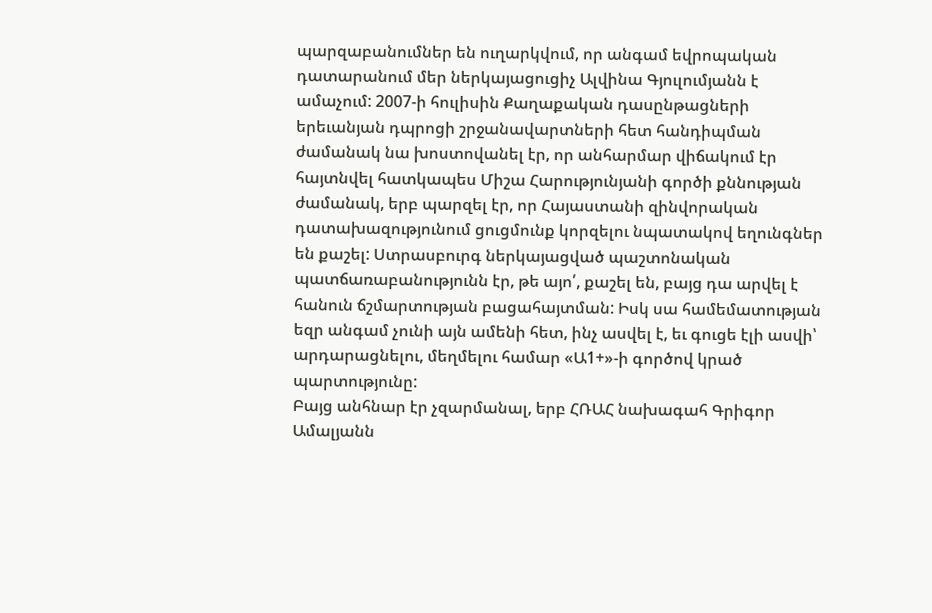պարզաբանումներ են ուղարկվում, որ անգամ եվրոպական դատարանում մեր ներկայացուցիչ Ալվինա Գյուլումյանն է ամաչում: 2007-ի հուլիսին Քաղաքական դասընթացների երեւանյան դպրոցի շրջանավարտների հետ հանդիպման ժամանակ նա խոստովանել էր, որ անհարմար վիճակում էր հայտնվել հատկապես Միշա Հարությունյանի գործի քննության ժամանակ, երբ պարզել էր, որ Հայաստանի զինվորական դատախազությունում ցուցմունք կորզելու նպատակով եղունգներ են քաշել: Ստրասբուրգ ներկայացված պաշտոնական պատճառաբանությունն էր, թե այո՛, քաշել են, բայց դա արվել է հանուն ճշմարտության բացահայտման: Իսկ սա համեմատության եզր անգամ չունի այն ամենի հետ, ինչ ասվել է, եւ գուցե էլի ասվի՝ արդարացնելու, մեղմելու համար «Ա1+»-ի գործով կրած պարտությունը:
Բայց անհնար էր չզարմանալ, երբ ՀՌԱՀ նախագահ Գրիգոր Ամալյանն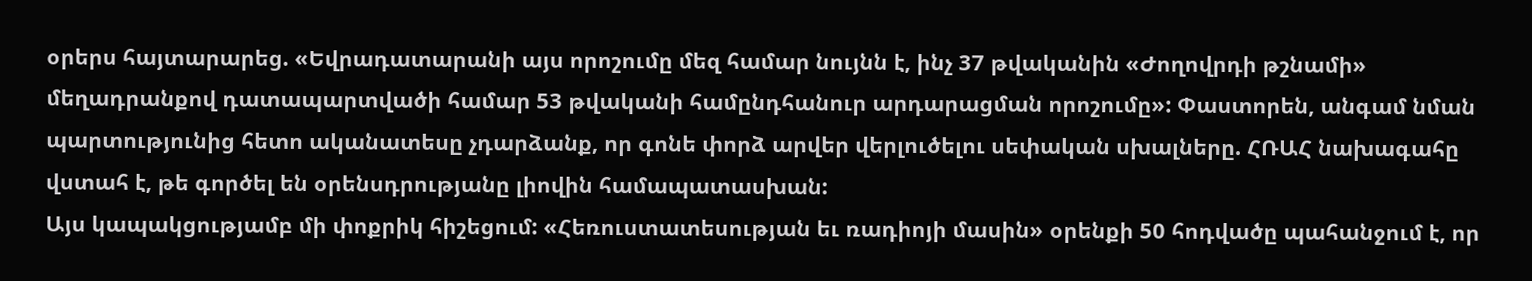օրերս հայտարարեց. «Եվրադատարանի այս որոշումը մեզ համար նույնն է, ինչ 37 թվականին «Ժողովրդի թշնամի» մեղադրանքով դատապարտվածի համար 53 թվականի համընդհանուր արդարացման որոշումը»: Փաստորեն, անգամ նման պարտությունից հետո ականատեսը չդարձանք, որ գոնե փորձ արվեր վերլուծելու սեփական սխալները. ՀՌԱՀ նախագահը վստահ է, թե գործել են օրենսդրությանը լիովին համապատասխան:
Այս կապակցությամբ մի փոքրիկ հիշեցում: «Հեռուստատեսության եւ ռադիոյի մասին» օրենքի 50 հոդվածը պահանջում է, որ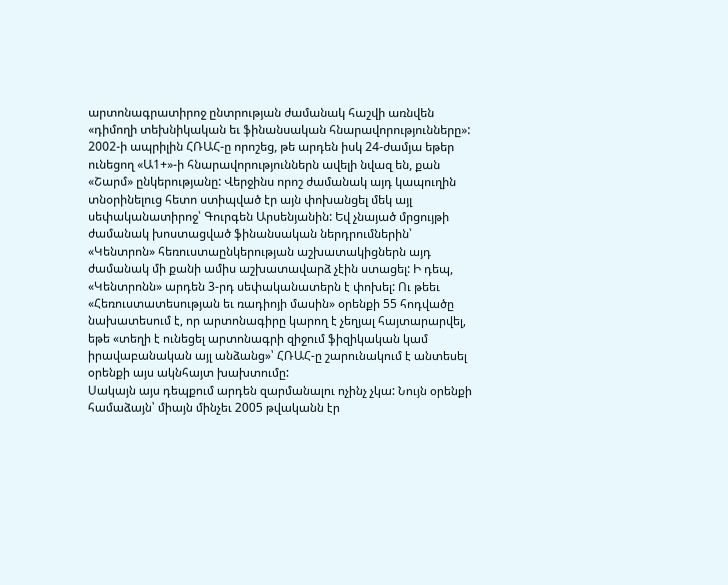արտոնագրատիրոջ ընտրության ժամանակ հաշվի առնվեն «դիմողի տեխնիկական եւ ֆինանսական հնարավորությունները»: 2002-ի ապրիլին ՀՌԱՀ-ը որոշեց, թե արդեն իսկ 24-ժամյա եթեր ունեցող «Ա1+»-ի հնարավորություններն ավելի նվազ են, քան «Շարմ» ընկերությանը: Վերջինս որոշ ժամանակ այդ կապուղին տնօրինելուց հետո ստիպված էր այն փոխանցել մեկ այլ սեփականատիրոջ՝ Գուրգեն Արսենյանին: Եվ չնայած մրցույթի ժամանակ խոստացված ֆինանսական ներդրումներին՝ «Կենտրոն» հեռուստաընկերության աշխատակիցներն այդ ժամանակ մի քանի ամիս աշխատավարձ չէին ստացել: Ի դեպ, «Կենտրոնն» արդեն 3-րդ սեփականատերն է փոխել: Ու թեեւ «Հեռուստատեսության եւ ռադիոյի մասին» օրենքի 55 հոդվածը նախատեսում է, որ արտոնագիրը կարող է չեղյալ հայտարարվել, եթե «տեղի է ունեցել արտոնագրի զիջում ֆիզիկական կամ իրավաբանական այլ անձանց»՝ ՀՌԱՀ-ը շարունակում է անտեսել օրենքի այս ակնհայտ խախտումը:
Սակայն այս դեպքում արդեն զարմանալու ոչինչ չկա: Նույն օրենքի համաձայն՝ միայն մինչեւ 2005 թվականն էր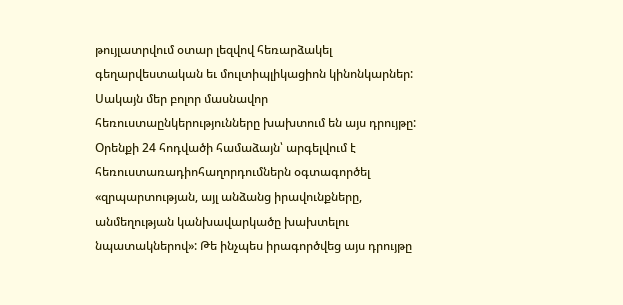թույլատրվում օտար լեզվով հեռարձակել գեղարվեստական եւ մուլտիպլիկացիոն կինոնկարներ: Սակայն մեր բոլոր մասնավոր հեռուստաընկերությունները խախտում են այս դրույթը: Օրենքի 24 հոդվածի համաձայն՝ արգելվում է հեռուստառադիոհաղորդումներն օգտագործել «զրպարտության, այլ անձանց իրավունքները, անմեղության կանխավարկածը խախտելու նպատակներով»: Թե ինչպես իրագործվեց այս դրույթը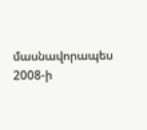մասնավորապես 2008-ի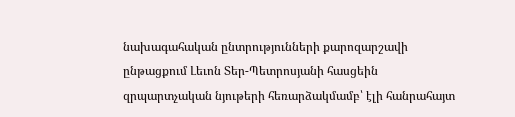նախագահական ընտրությունների քարոզարշավի ընթացքում Լեւոն Տեր-Պետրոսյանի հասցեին զրպարտչական նյութերի հեռարձակմամբ՝ էլի հանրահայտ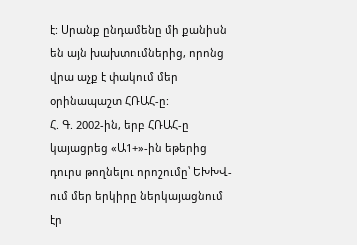է: Սրանք ընդամենը մի քանիսն են այն խախտումներից, որոնց վրա աչք է փակում մեր օրինապաշտ ՀՌԱՀ-ը:
Հ. Գ. 2002-ին, երբ ՀՌԱՀ-ը կայացրեց «Ա1+»-ին եթերից դուրս թողնելու որոշումը՝ ԵԽԽՎ-ում մեր երկիրը ներկայացնում էր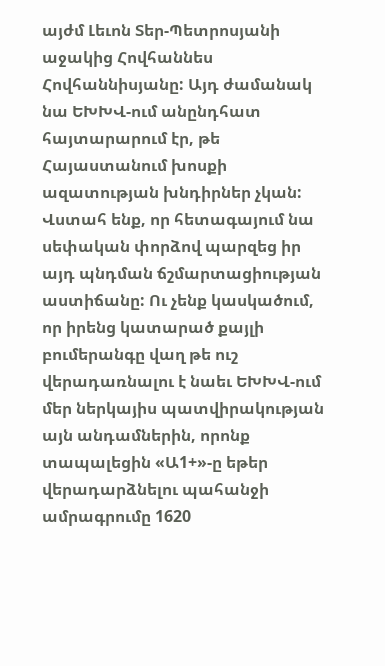այժմ Լեւոն Տեր-Պետրոսյանի աջակից Հովհաննես Հովհաննիսյանը: Այդ ժամանակ նա ԵԽԽՎ-ում անընդհատ հայտարարում էր, թե Հայաստանում խոսքի ազատության խնդիրներ չկան: Վստահ ենք, որ հետագայում նա սեփական փորձով պարզեց իր այդ պնդման ճշմարտացիության աստիճանը: Ու չենք կասկածում, որ իրենց կատարած քայլի բումերանգը վաղ թե ուշ վերադառնալու է նաեւ ԵԽԽՎ-ում մեր ներկայիս պատվիրակության այն անդամներին, որոնք տապալեցին «Ա1+»-ը եթեր վերադարձնելու պահանջի ամրագրումը 1620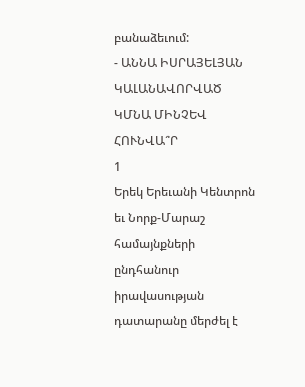բանաձեւում:
- ԱՆՆԱ ԻՍՐԱՅԵԼՅԱՆ
ԿԱԼԱՆԱՎՈՐՎԱԾ ԿՄՆԱ ՄԻՆՉԵՎ ՀՈՒՆՎԱ՞Ր
1
Երեկ Երեւանի Կենտրոն եւ Նորք-Մարաշ համայնքների ընդհանուր իրավասության դատարանը մերժել է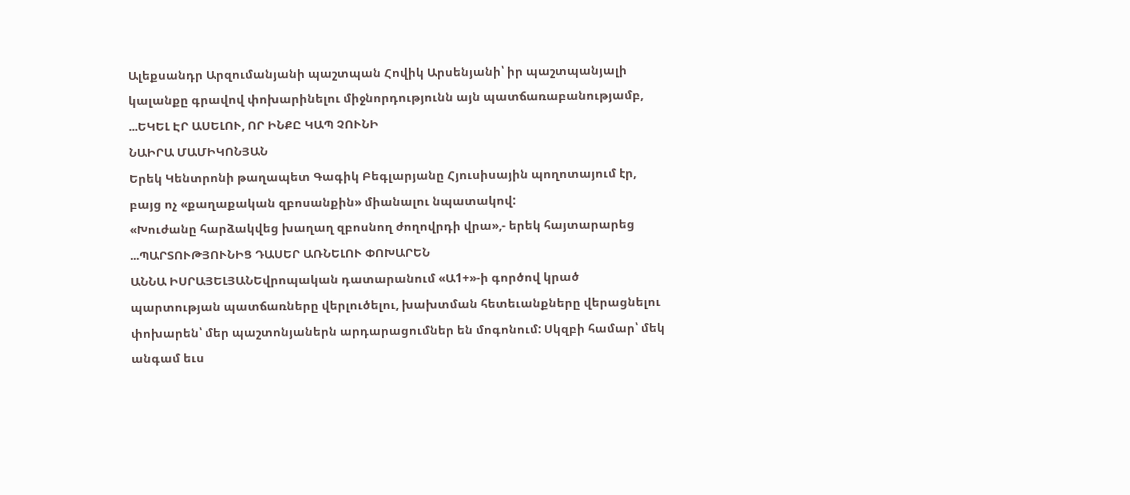Ալեքսանդր Արզումանյանի պաշտպան Հովիկ Արսենյանի՝ իր պաշտպանյալի կալանքը գրավով փոխարինելու միջնորդությունն այն պատճառաբանությամբ, ...ԵԿԵԼ ԷՐ ԱՍԵԼՈՒ, ՈՐ ԻՆՔԸ ԿԱՊ ՉՈՒՆԻ
ՆԱԻՐԱ ՄԱՄԻԿՈՆՅԱՆ
Երեկ Կենտրոնի թաղապետ Գագիկ Բեգլարյանը Հյուսիսային պողոտայում էր, բայց ոչ «քաղաքական զբոսանքին» միանալու նպատակով:
«Խուժանը հարձակվեց խաղաղ զբոսնող ժողովրդի վրա»,- երեկ հայտարարեց ...ՊԱՐՏՈՒԹՅՈՒՆԻՑ ԴԱՍԵՐ ԱՌՆԵԼՈՒ ՓՈԽԱՐԵՆ
ԱՆՆԱ ԻՍՐԱՅԵԼՅԱՆԵվրոպական դատարանում «Ա1+»-ի գործով կրած պարտության պատճառները վերլուծելու, խախտման հետեւանքները վերացնելու փոխարեն՝ մեր պաշտոնյաներն արդարացումներ են մոգոնում: Սկզբի համար՝ մեկ անգամ եւս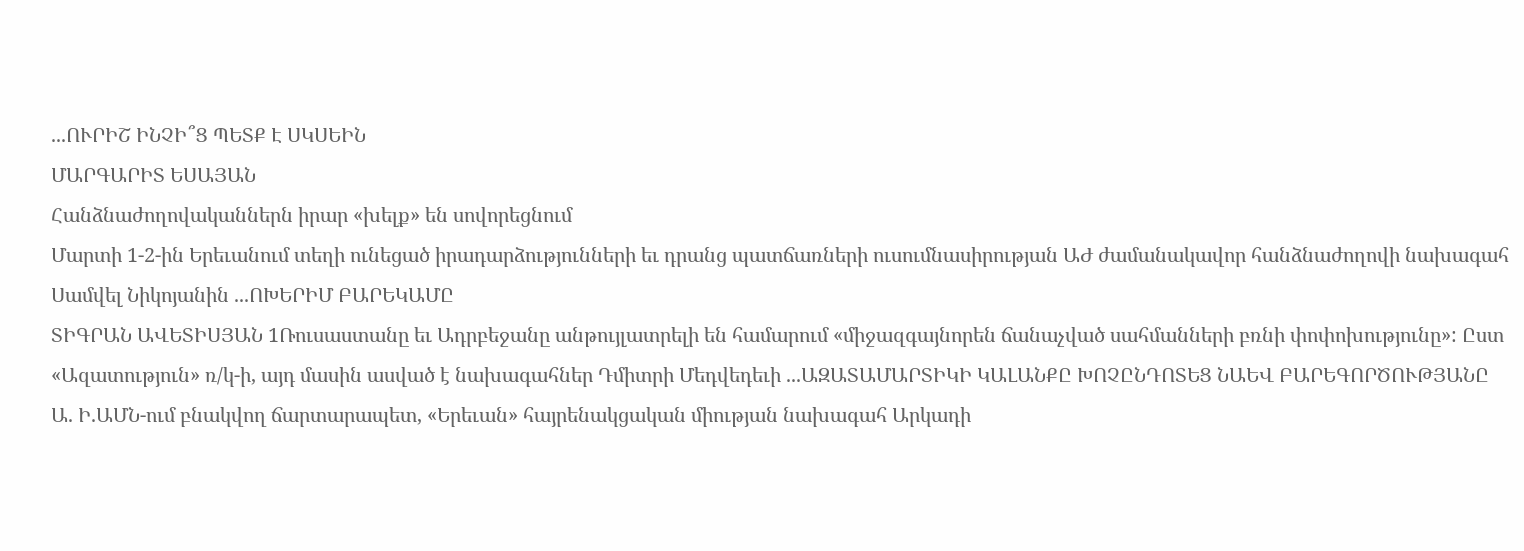...ՈՒՐԻՇ ԻՆՉԻ՞Ց ՊԵՏՔ Է ՍԿՍԵԻՆ
ՄԱՐԳԱՐԻՏ ԵՍԱՅԱՆ
Հանձնաժողովականներն իրար «խելք» են սովորեցնում
Մարտի 1-2-ին Երեւանում տեղի ունեցած իրադարձությունների եւ դրանց պատճառների ուսումնասիրության ԱԺ ժամանակավոր հանձնաժողովի նախագահ Սամվել Նիկոյանին ...ՈԽԵՐԻՄ ԲԱՐԵԿԱՄԸ
ՏԻԳՐԱՆ ԱՎԵՏԻՍՅԱՆ 1Ռուսաստանը եւ Ադրբեջանը անթույլատրելի են համարում «միջազգայնորեն ճանաչված սահմանների բռնի փոփոխությունը»: Ըստ «Ազատություն» ռ/կ-ի, այդ մասին ասված է նախագահներ Դմիտրի Մեդվեդեւի ...ԱԶԱՏԱՄԱՐՏԻԿԻ ԿԱԼԱՆՔԸ ԽՈՉԸՆԴՈՏԵՑ ՆԱԵՎ ԲԱՐԵԳՈՐԾՈՒԹՅԱՆԸ
Ա. Ի.ԱՄՆ-ում բնակվող ճարտարապետ, «Երեւան» հայրենակցական միության նախագահ Արկադի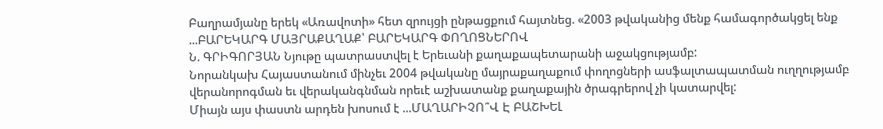Բաղրամյանը երեկ «Առավոտի» հետ զրույցի ընթացքում հայտնեց. «2003 թվականից մենք համագործակցել ենք ...ԲԱՐԵԿԱՐԳ ՄԱՅՐԱՔԱՂԱՔ՝ ԲԱՐԵԿԱՐԳ ՓՈՂՈՑՆԵՐՈՎ
Ն. ԳՐԻԳՈՐՅԱՆ Նյութը պատրաստվել է Երեւանի քաղաքապետարանի աջակցությամբ:
Նորանկախ Հայաստանում մինչեւ 2004 թվականը մայրաքաղաքում փողոցների ասֆալտապատման ուղղությամբ վերանորոգման եւ վերականգնման որեւէ աշխատանք քաղաքային ծրագրերով չի կատարվել:
Միայն այս փաստն արդեն խոսում է ...ՄԱՂԱՐԻՉՈ՞Վ Է ԲԱՇԽԵԼ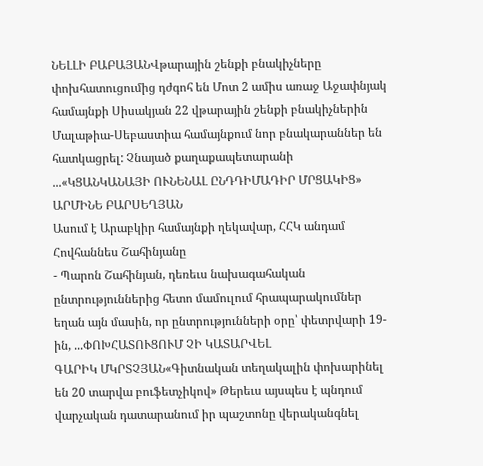ՆԵԼԼԻ ԲԱԲԱՅԱՆՎթարային շենքի բնակիչները փոխհատուցումից դժգոհ են Մոտ 2 ամիս առաջ Աջափնյակ համայնքի Սիսակյան 22 վթարային շենքի բնակիչներին Մալաթիա-Սեբաստիա համայնքում նոր բնակարաններ են հատկացրել: Չնայած քաղաքապետարանի ...«ԿՑԱՆԿԱՆԱՅԻ ՈՒՆԵՆԱԼ ԸՆԴԴԻՄԱԴԻՐ ՄՐՑԱԿԻՑ»
ԱՐՄԻՆԵ ԲԱՐՍԵՂՅԱՆ
Ասում է Արաբկիր համայնքի ղեկավար, ՀՀԿ անդամ Հովհաննես Շահինյանը
- Պարոն Շահինյան, դեռեւս նախագահական ընտրություններից հետո մամուլում հրապարակումներ եղան այն մասին, որ ընտրությունների օրը՝ փետրվարի 19-ին, ...ՓՈԽՀԱՏՈՒՑՈՒՄ ՉԻ ԿԱՏԱՐՎԵԼ
ԳԱՐԻԿ ՄԿՐՏՉՅԱՆ«Գիտնական տեղակալին փոխարինել են 20 տարվա բուֆետչիկով» Թերեւս այսպես է պնդում վարչական դատարանում իր պաշտոնը վերականգնել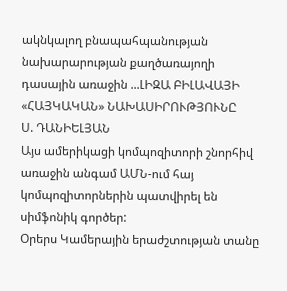ակնկալող բնապահպանության նախարարության քաղծառայողի դասային առաջին ...ԼԻԶԱ ԲԻԼԱՎԱՅԻ «ՀԱՅԿԱԿԱՆ» ՆԱԽԱՍԻՐՈՒԹՅՈՒՆԸ
Ս. ԴԱՆԻԵԼՅԱՆ
Այս ամերիկացի կոմպոզիտորի շնորհիվ առաջին անգամ ԱՄՆ-ում հայ կոմպոզիտորներին պատվիրել են սիմֆոնիկ գործեր:
Օրերս Կամերային երաժշտության տանը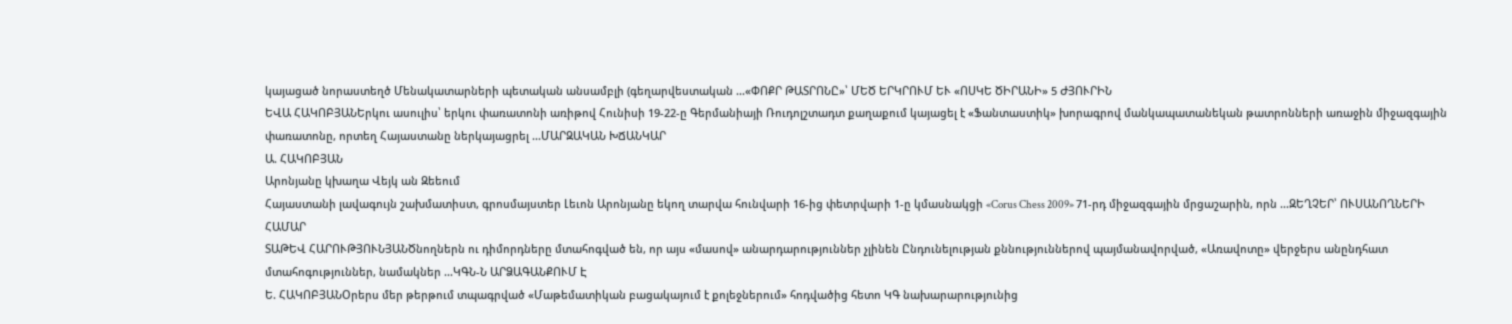կայացած նորաստեղծ Մենակատարների պետական անսամբլի (գեղարվեստական ...«ՓՈՔՐ ԹԱՏՐՈՆԸ»՝ ՄԵԾ ԵՐԿՐՈՒՄ ԵՒ «ՈՍԿԵ ԾԻՐԱՆԻ» 5 ԺՅՈՒՐԻՆ
ԵՎԱ ՀԱԿՈԲՅԱՆԵրկու ասուլիս՝ երկու փառատոնի առիթով Հունիսի 19-22-ը Գերմանիայի Ռուդոլշտադտ քաղաքում կայացել է «Ֆանտաստիկ» խորագրով մանկապատանեկան թատրոնների առաջին միջազգային փառատոնը, որտեղ Հայաստանը ներկայացրել ...ՄԱՐԶԱԿԱՆ ԽՃԱՆԿԱՐ
Ա. ՀԱԿՈԲՅԱՆ
Արոնյանը կխաղա Վեյկ ան Զեեում
Հայաստանի լավագույն շախմատիստ, գրոսմայստեր Լեւոն Արոնյանը եկող տարվա հունվարի 16-ից փետրվարի 1-ը կմասնակցի «Corus Chess 2009» 71-րդ միջազգային մրցաշարին, որն ...ԶԵՂՉԵՐ՝ ՈՒՍԱՆՈՂՆԵՐԻ ՀԱՄԱՐ
ՏԱԹԵՎ ՀԱՐՈՒԹՅՈՒՆՅԱՆԾնողներն ու դիմորդները մտահոգված են, որ այս «մասով» անարդարություններ չլինեն Ընդունելության քննություններով պայմանավորված, «Առավոտը» վերջերս անընդհատ մտահոգություններ, նամակներ ...ԿԳՆ-Ն ԱՐՁԱԳԱՆՔՈՒՄ Է
Ե. ՀԱԿՈԲՅԱՆՕրերս մեր թերթում տպագրված «Մաթեմատիկան բացակայում է քոլեջներում» հոդվածից հետո ԿԳ նախարարությունից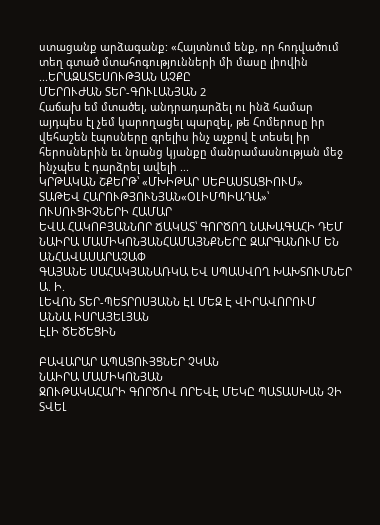ստացանք արձագանք: «Հայտնում ենք, որ հոդվածում տեղ գտած մտահոգությունների մի մասը լիովին ...ԵՐԱԶԱՏԵՍՈՒԹՅԱՆ ԱՉՔԸ
ՄԵՐՈՒԺԱՆ ՏԵՐ-ԳՈՒԼԱՆՅԱՆ 2
Հաճախ եմ մտածել, անդրադարձել ու ինձ համար այդպես էլ չեմ կարողացել պարզել, թե Հոմերոսը իր վեհաշեն էպոսները գրելիս ինչ աչքով է տեսել իր հերոսներին եւ նրանց կյանքը մանրամասնության մեջ ինչպես է դարձրել ավելի ...
ԿՐԹԱԿԱՆ ՇՔԵՐԹ՝ «ՄԽԻԹԱՐ ՍԵԲԱՍՏԱՑԻՈՒՄ»
ՏԱԹԵՎ ՀԱՐՈՒԹՅՈՒՆՅԱՆ«ՕԼԻՄՊԻԱԴԱ»՝ ՈՒՍՈՒՑԻՉՆԵՐԻ ՀԱՄԱՐ
ԵՎԱ ՀԱԿՈԲՅԱՆՆՈՐ ՃԱԿԱՏ՝ ԳՈՐԾՈՂ ՆԱԽԱԳԱՀԻ ԴԵՄ
ՆԱԻՐԱ ՄԱՄԻԿՈՆՅԱՆՀԱՄԱՅՆՔՆԵՐԸ ԶԱՐԳԱՆՈՒՄ ԵՆ ԱՆՀԱՎԱՍԱՐԱՉԱՓ
ԳԱՅԱՆԵ ՍԱՀԱԿՅԱՆԱՌԿԱ ԵՎ ՍՊԱՍՎՈՂ ԽԱԽՏՈՒՄՆԵՐ
Ա. Ի.
ԼԵՎՈՆ ՏԵՐ-ՊԵՏՐՈՍՅԱՆՆ ԷԼ ՄԵԶ Է ՎԻՐԱՎՈՐՈՒՄ
ԱՆՆԱ ԻՍՐԱՅԵԼՅԱՆ
ԷԼԻ ԾԵԾԵՑԻՆ

ԲԱՎԱՐԱՐ ԱՊԱՑՈՒՅՑՆԵՐ ՉԿԱՆ
ՆԱԻՐԱ ՄԱՄԻԿՈՆՅԱՆ
ՋՈՒԹԱԿԱՀԱՐԻ ԳՈՐԾՈՎ ՈՐԵՎԷ ՄԵԿԸ ՊԱՏԱՍԽԱՆ ՉԻ ՏՎԵԼ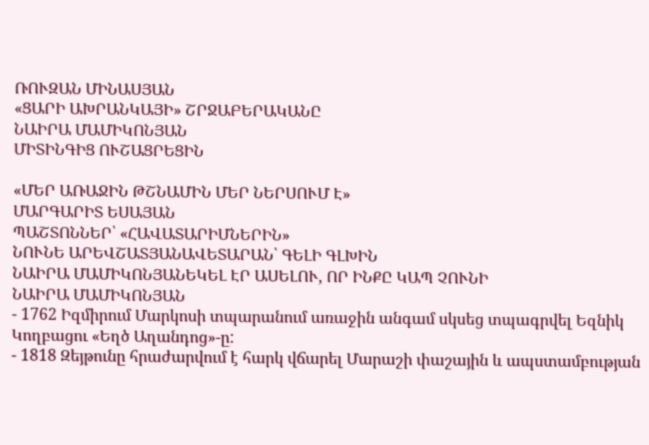ՌՈՒԶԱՆ ՄԻՆԱՍՅԱՆ
«ՑԱՐԻ ԱԽՐԱՆԿԱՅԻ» ՇՐՋԱԲԵՐԱԿԱՆԸ
ՆԱԻՐԱ ՄԱՄԻԿՈՆՅԱՆ
ՄԻՏԻՆԳԻՑ ՈՒՇԱՑՐԵՑԻՆ

«ՄԵՐ ԱՌԱՋԻՆ ԹՇՆԱՄԻՆ ՄԵՐ ՆԵՐՍՈՒՄ Է»
ՄԱՐԳԱՐԻՏ ԵՍԱՅԱՆ
ՊԱՇՏՈՆՆԵՐ՝ «ՀԱՎԱՏԱՐԻՄՆԵՐԻՆ»
ՆՈՒՆԵ ԱՐԵՎՇԱՏՅԱՆԱՎԵՏԱՐԱՆ՝ ԳԵԼԻ ԳԼԽԻՆ
ՆԱԻՐԱ ՄԱՄԻԿՈՆՅԱՆԵԿԵԼ ԷՐ ԱՍԵԼՈՒ, ՈՐ ԻՆՔԸ ԿԱՊ ՉՈՒՆԻ
ՆԱԻՐԱ ՄԱՄԻԿՈՆՅԱՆ
- 1762 Իզմիրում Մարկոսի տպարանում առաջին անգամ սկսեց տպագրվել Եզնիկ Կողբացու «Եղծ Աղանդոց»-ը:
- 1818 Զեյթունը հրաժարվում է հարկ վճարել Մարաշի փաշային և ապստամբության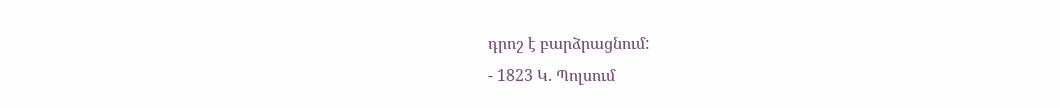դրոշ է բարձրացնում:
- 1823 Կ. Պոլսում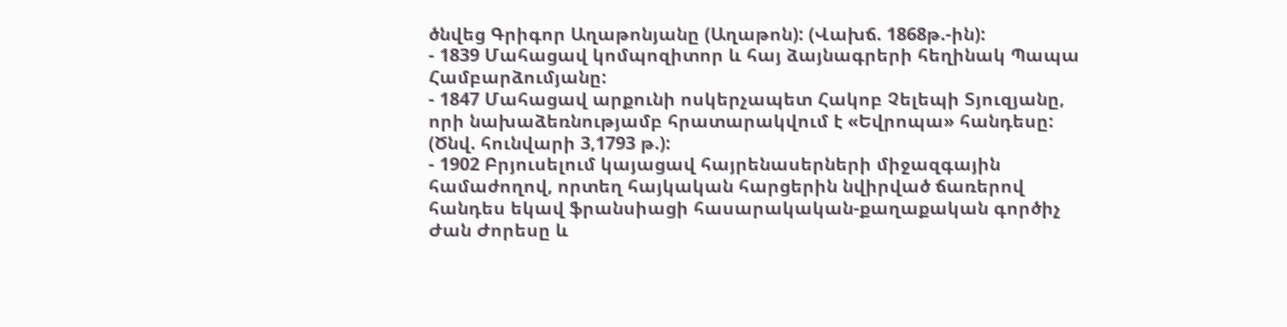ծնվեց Գրիգոր Աղաթոնյանը (Աղաթոն): (Վախճ. 1868թ.-ին):
- 1839 Մահացավ կոմպոզիտոր և հայ ձայնագրերի հեղինակ Պապա Համբարձումյանը:
- 1847 Մահացավ արքունի ոսկերչապետ Հակոբ Չելեպի Տյուզյանը, որի նախաձեռնությամբ հրատարակվում է «Եվրոպա» հանդեսը: (Ծնվ. հունվարի 3,1793 թ.):
- 1902 Բրյուսելում կայացավ հայրենասերների միջազգային համաժողով, որտեղ հայկական հարցերին նվիրված ճառերով հանդես եկավ ֆրանսիացի հասարակական-քաղաքական գործիչ Ժան Ժորեսը և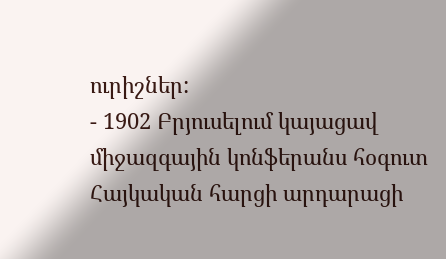ուրիշներ:
- 1902 Բրյուսելում կայացավ միջազգային կոնֆերանս հօգուտ Հայկական հարցի արդարացի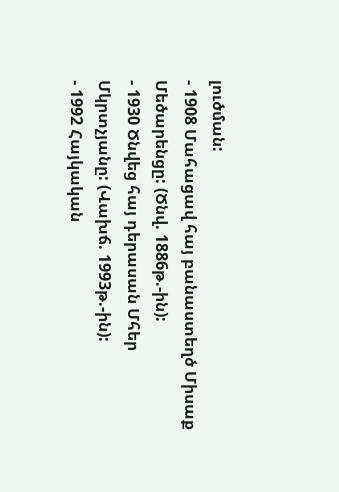լուծման:
- 1908 Մահացավ հայ բանաստեղծ Միսաք Մեծարենցը: (Ծնվ. 1886թ.-ին):
- 1930 Ծնվեց հայ դերասան Մհեր Մկրտչյանը: (Վախճ. 1993թ.-ին):
- 1992 Հայկական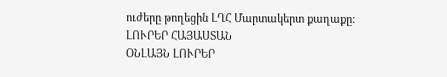ուժերը թողեցին ԼՂՀ Մարտակերտ քաղաքը:
ԼՈՒՐԵՐ ՀԱՅԱՍՏԱՆ
ՕՆԼԱՅՆ ԼՈՒՐԵՐ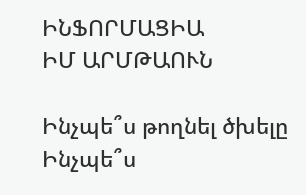ԻՆՖՈՐՄԱՑԻԱ
ԻՄ ԱՐՄԹԱՈՒՆ

Ինչպե՞ս թողնել ծխելը
Ինչպե՞ս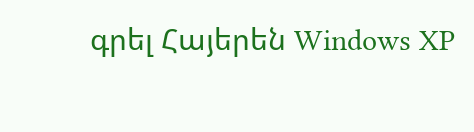գրել Հայերեն Windows XP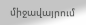միջավայրում